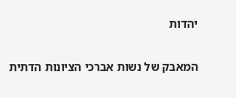יהדות

המאבק של נשות אברכי הציונות הדתית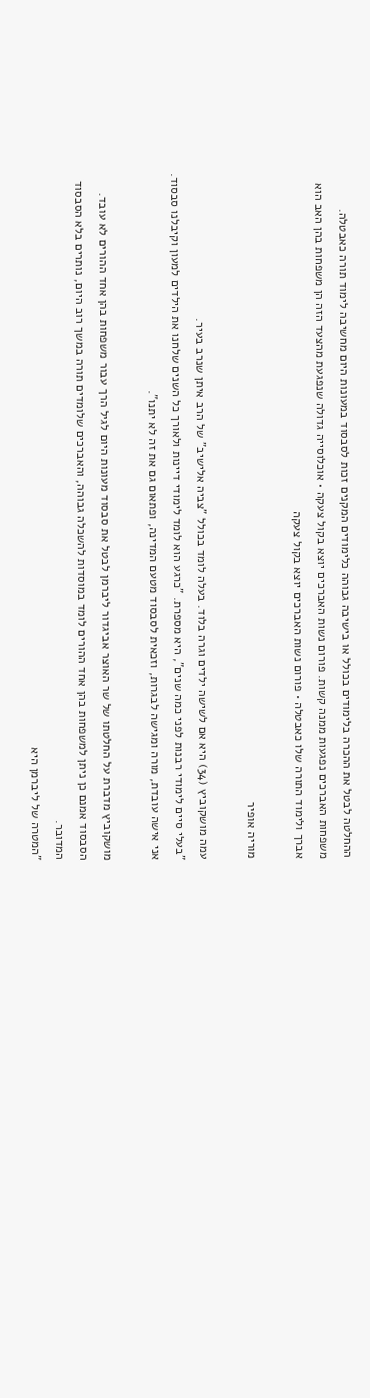ההחלטה לבטל את ההכרה בלימודים בכולל או בישיבה גבוהה כלימודים המקנים זכות לסבסוד במעונות היום מחשיבה לימוד תורה כאבטלה. משפחות האברכים נפגעות ממנה קשות. פורום נשות האברכים יוצא בקול צעקה • אוכלוסייה גדולה שנפגעת מהצעד הזה הן משפחות בהן האב הוא אברך ולימוד התורה שלו כאבטלה • פורום נשות האברכים יוצא בקול צעקה

מוריה אופיר

עמה מושקוביץ (34) היא אם לשישה ילדים וגרה בלוד. בעלה לומד בכולל "צביה אלישיב" של הרב איתן שנרב בעיר.
"בעלי סיים לימודי רבנות לפני כמה שנים", היא מספרת. "כרגע הוא לומד לימודי דיינות ולאורך כל השנים שלחנו את הילדים למעון וקיבלנו סבסוד. אני אישה עובדת, מורה ומגישה לבגרות, וזכאית לסבסוד מטעם המדינה, ופתאום גם את זה לא יתנו".

מושקוביץ מדברת על החלטתו של שר האוצר אביגדור ליברמן לבטל את סבסוד מעונות היום לגיל הרך עבור משפחות בהן אחד ההורים לא עובד. הסבסוד אמנם כן ניתן למשפחות בהן אחד ההורים לומד במוסדות להשכלה גבוהה, והאברכים שלומדים תורה במשך רוב היום, נותרים בלא הסבסוד המדובר.
"המטרה של ליברמן היא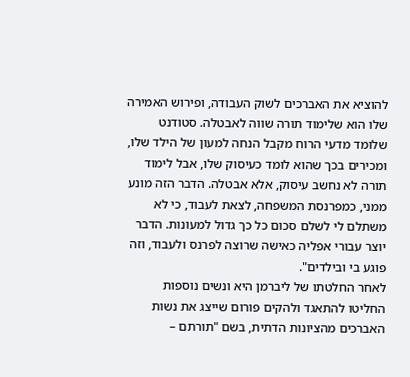להוציא את האברכים לשוק העבודה, ופירוש האמירה שלו הוא שלימוד תורה שווה לאבטלה. סטודנט שלומד מדעי הרוח מקבל הנחה למעון של הילד שלו, ומכירים בכך שהוא לומד כעיסוק שלו, אבל לימוד תורה לא נחשב עיסוק, אלא אבטלה. הדבר הזה מונע ממני, כמפרנסת המשפחה, לצאת לעבוד, כי לא משתלם לי לשלם סכום כל כך גדול למעונות. הדבר יוצר עבורי אפליה כאישה שרוצה לפרנס ולעבוד, וזה פוגע בי ובילדים".
לאחר החלטתו של ליברמן היא ונשים נוספות החליטו להתאגד ולהקים פורום שייצג את נשות האברכים מהציונות הדתית, בשם "תורתם –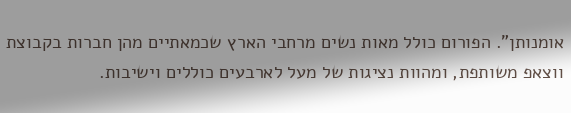אומנותן". הפורום כולל מאות נשים מרחבי הארץ שכמאתיים מהן חברות בקבוצת ווצאפ משותפת, ומהוות נציגות של מעל לארבעים כוללים וישיבות.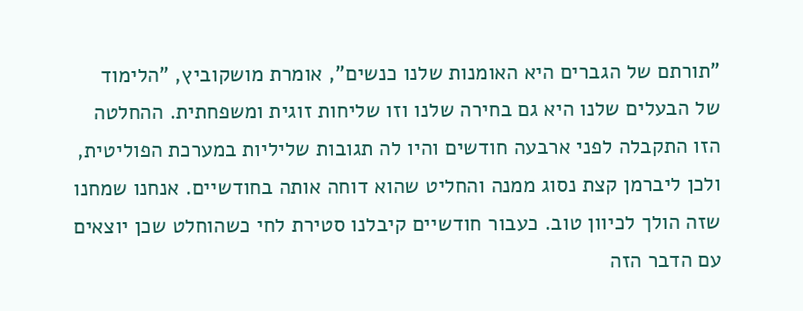"תורתם של הגברים היא האומנות שלנו כנשים", אומרת מושקוביץ, "הלימוד של הבעלים שלנו היא גם בחירה שלנו וזו שליחות זוגית ומשפחתית. ההחלטה הזו התקבלה לפני ארבעה חודשים והיו לה תגובות שליליות במערכת הפוליטית, ולכן ליברמן קצת נסוג ממנה והחליט שהוא דוחה אותה בחודשיים. אנחנו שמחנו שזה הולך לכיוון טוב. כעבור חודשיים קיבלנו סטירת לחי כשהוחלט שכן יוצאים עם הדבר הזה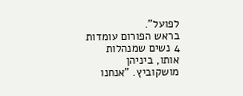לפועל".
בראש הפורום עומדות 4 נשים שמנהלות אותו, ביניהן מושקוביץ. "אנחנו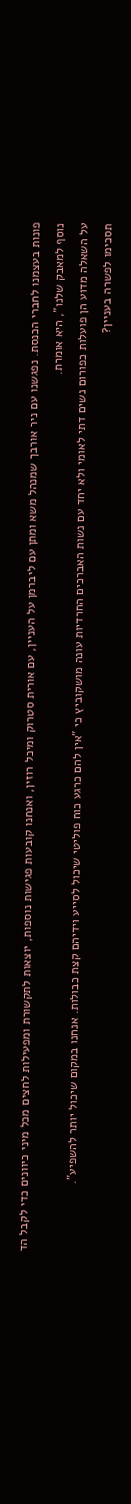פונות בעצמנו לחברי הכנסת. נפגשנו עם ניר אורבך שמנהל משא ומתן עם ליברמן על העניין, עם אורית סטרוק ומיכל רוזין, ואנחנו קובעות פגישות נוספות, יוצאות לתקשורת ומפעילות לחצים מכל מיני כיוונים כדי לקבל הד נוסף למאבק שלנו", היא אומרת.
על השאלה מדוע הן פועלות כפורום נשים דתי לאומי ולא יחד עם נשות האברכים החרדיות עונה מושקוביץ כי "אין להם כרגע כוח פוליטי שיכול לסייע וידיהם קצת כבולות. אנחנו במקום שיכול יותר להשפיע".
תסכימו לפשרה בעניין?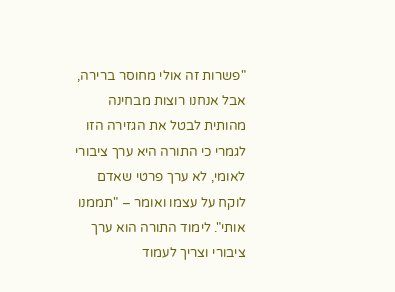"פשרות זה אולי מחוסר ברירה, אבל אנחנו רוצות מבחינה מהותית לבטל את הגזירה הזו לגמרי כי התורה היא ערך ציבורי לאומי, לא ערך פרטי שאדם לוקח על עצמו ואומר – "תממנו אותי". לימוד התורה הוא ערך ציבורי וצריך לעמוד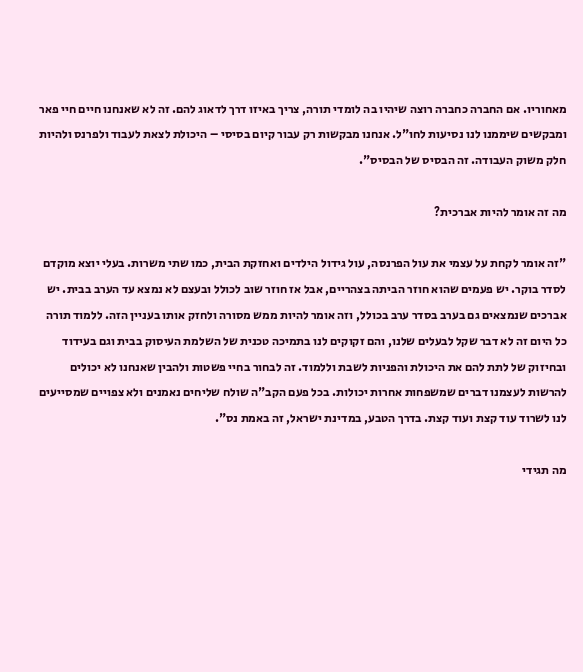מאחוריו. אם החברה כחברה רוצה שיהיו בה לומדי תורה, צריך באיזו דרך לדאוג להם. זה לא שאנחנו חיים חיי פאר ומבקשים שיממנו לנו נסיעות לחו"ל. אנחנו מבקשות רק עבור קיום בסיסי – היכולת לצאת לעבוד ולפרנס ולהיות חלק משוק העבודה. זה הבסיס של הבסיס".

מה זה אומר להיות אברכית?

"זה אומר לקחת על עצמי את עול הפרנסה, עול גידול הילדים ואחזקת הבית, כמו שתי משרות. בעלי יוצא מוקדם לסדר בוקר. יש פעמים שהוא חוזר הביתה בצהריים, אבל אז חוזר שוב לכולל ובעצם לא נמצא עד הערב בבית. יש אברכים שנמצאים גם בערב בסדר ערב בכולל, וזה אומר להיות ממש מסורה ולחזק אותו בעניין הזה. ללמוד תורה כל היום זה לא דבר שקל לבעלים שלנו, והם זקוקים לנו בתמיכה טכנית של השלמת העיסוק בבית וגם בעידוד ובחיזוק של לתת להם את היכולת והפניות לשבת וללמוד. זה לבחור בחיי פשטות ולהבין שאנחנו לא יכולים להרשות לעצמנו דברים שמשפחות אחרות יכולות. בכל פעם הקב"ה שולח שליחים נאמנים ולא צפויים שמסייעים לנו לשרוד עוד קצת ועוד קצת. בדרך הטבע, במדינת ישראל, זה באמת נס".

מה תגידי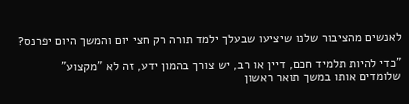לאנשים מהציבור שלנו שיציעו שבעלך ילמד תורה רק חצי יום והמשך היום יפרנס?

"כדי להיות תלמיד חכם, דיין או רב, יש צורך בהמון ידע, זה לא "מקצוע" שלומדים אותו במשך תואר ראשון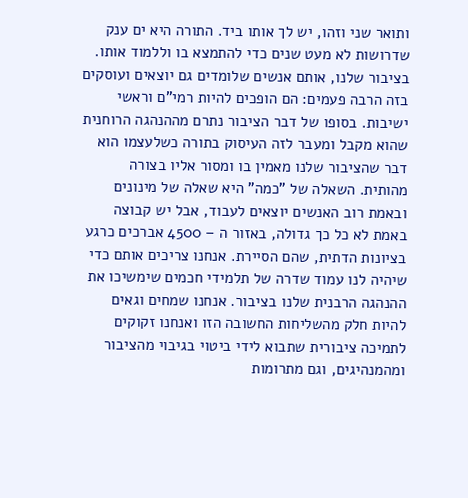ותואר שני וזהו, יש לך אותו ביד. התורה היא ים ענק שדרושות לא מעט שנים כדי להתמצא בו וללמוד אותו. בציבור שלנו, אותם אנשים שלומדים גם יוצאים ועוסקים בזה הרבה פעמים: הם הופכים להיות רמי"ם וראשי ישיבות. בסופו של דבר הציבור נתרם מההנהגה הרוחנית שהוא מקבל ומעבר לזה העיסוק בתורה כשלעצמו הוא דבר שהציבור שלנו מאמין בו ומסור אליו בצורה מהותית. השאלה של "כמה" היא שאלה של מינונים ובאמת רוב האנשים יוצאים לעבוד, אבל יש קבוצה באמת לא כל כך גדולה, באזור ה – 4500 אברכים כרגע בציונות הדתית, שהם הסיירת. אנחנו צריכים אותם כדי שיהיה לנו עמוד שדרה של תלמידי חכמים שימשיכו את ההנהגה הרבנית שלנו בציבור. אנחנו שמחים וגאים להיות חלק מהשליחות החשובה הזו ואנחנו זקוקים לתמיכה ציבורית שתבוא לידי ביטוי בגיבוי מהציבור ומהמנהיגים, וגם מתרומות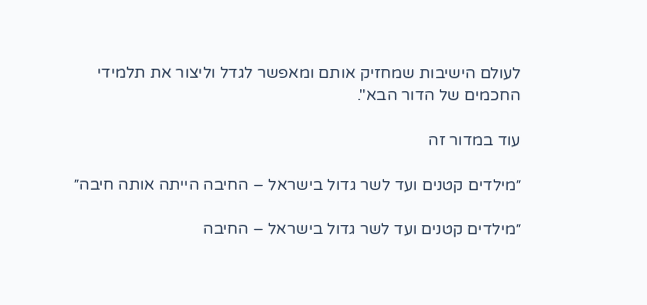לעולם הישיבות שמחזיק אותם ומאפשר לגדל וליצור את תלמידי החכמים של הדור הבא".

עוד במדור זה

״מילדים קטנים ועד לשר גדול בישראל – החיבה הייתה אותה חיבה״

״מילדים קטנים ועד לשר גדול בישראל – החיבה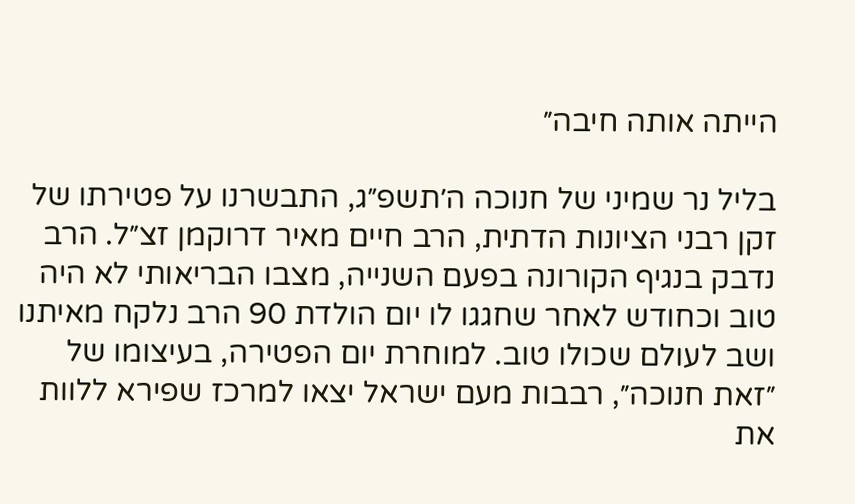הייתה אותה חיבה״

בליל נר שמיני של חנוכה ה׳תשפ״ג, התבשרנו על פטירתו של זקן רבני הציונות הדתית, הרב חיים מאיר דרוקמן זצ״ל. הרב נדבק בנגיף הקורונה בפעם השנייה, מצבו הבריאותי לא היה טוב וכחודש לאחר שחגגו לו יום הולדת 90 הרב נלקח מאיתנו ושב לעולם שכולו טוב. למוחרת יום הפטירה, בעיצומו של ״זאת חנוכה״, רבבות מעם ישראל יצאו למרכז שפירא ללוות את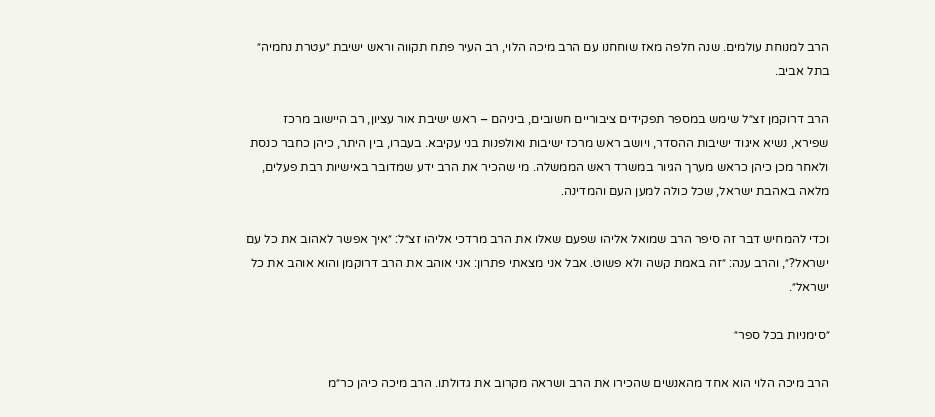הרב למנוחת עולמים. שנה חלפה מאז שוחחנו עם הרב מיכה הלוי, רב העיר פתח תקווה וראש ישיבת ״עטרת נחמיה״ בתל אביב.

הרב דרוקמן זצ״ל שימש במספר תפקידים ציבוריים חשובים, ביניהם – ראש ישיבת אור עציון, רב היישוב מרכז שפירא, נשיא איגוד ישיבות ההסדר, ויושב ראש מרכז ישיבות ואולפנות בני עקיבא. בעברו, בין היתר, כיהן כחבר כנסת ולאחר מכן כיהן כראש מערך הגיור במשרד ראש הממשלה. מי שהכיר את הרב ידע שמדובר באישיות רבת פעלים, מלאה באהבת ישראל, שכל כולה למען העם והמדינה.

וכדי להמחיש דבר זה סיפר הרב שמואל אליהו שפעם שאלו את הרב מרדכי אליהו זצ״ל: ״איך אפשר לאהוב את כל עם ישראל?״, והרב ענה: ״זה באמת קשה ולא פשוט. אבל אני מצאתי פתרון: אני אוהב את הרב דרוקמן והוא אוהב את כל ישראל״.

״סימניות בכל ספר״

הרב מיכה הלוי הוא אחד מהאנשים שהכירו את הרב ושראה מקרוב את גדולתו. הרב מיכה כיהן כר״מ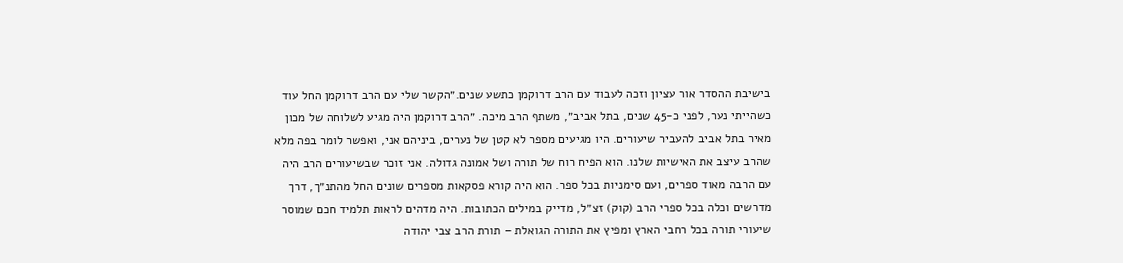בישיבת ההסדר אור עציון וזכה לעבוד עם הרב דרוקמן כתשע שנים.״הקשר שלי עם הרב דרוקמן החל עוד כשהייתי נער, לפני כ-45 שנים, בתל אביב״, משתף הרב מיכה. ״הרב דרוקמן היה מגיע לשלוחה של מכון מאיר בתל אביב להעביר שיעורים. היו מגיעים מספר לא קטן של נערים, ביניהם אני, ואפשר לומר בפה מלא שהרב עיצב את האישיות שלנו. הוא הפיח רוח של תורה ושל אמונה גדולה. אני זוכר שבשיעורים הרב היה עם הרבה מאוד ספרים, ועם סימניות בכל ספר. הוא היה קורא פסקאות מספרים שונים החל מהתנ״ך, דרך מדרשים וכלה בכל ספרי הרב (קוק) זצ״ל, מדייק במילים הכתובות. היה מדהים לראות תלמיד חכם שמוסר שיעורי תורה בכל רחבי הארץ ומפיץ את התורה הגואלת – תורת הרב צבי יהודה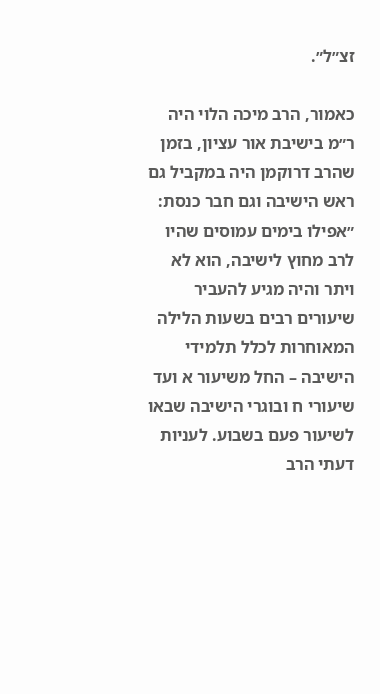זצ״ל״.

כאמור, הרב מיכה הלוי היה ר״מ בישיבת אור עציון, בזמן שהרב דרוקמן היה במקביל גם ראש הישיבה וגם חבר כנסת: ״אפילו בימים עמוסים שהיו לרב מחוץ לישיבה, הוא לא ויתר והיה מגיע להעביר שיעורים רבים בשעות הלילה המאוחרות לכלל תלמידי הישיבה – החל משיעור א ועד שיעורי ח ובוגרי הישיבה שבאו לשיעור פעם בשבוע. לעניות דעתי הרב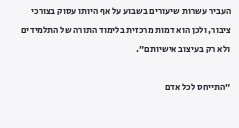העביר עשרות שיעורים בשבוע על אף היותו עסוק בצורכי ציבור, ולכן הוא דמות מרכזית בלימוד התורה של התלמידים ולא רק בעיצוב אישיותם״.

״התייחס לכל אדם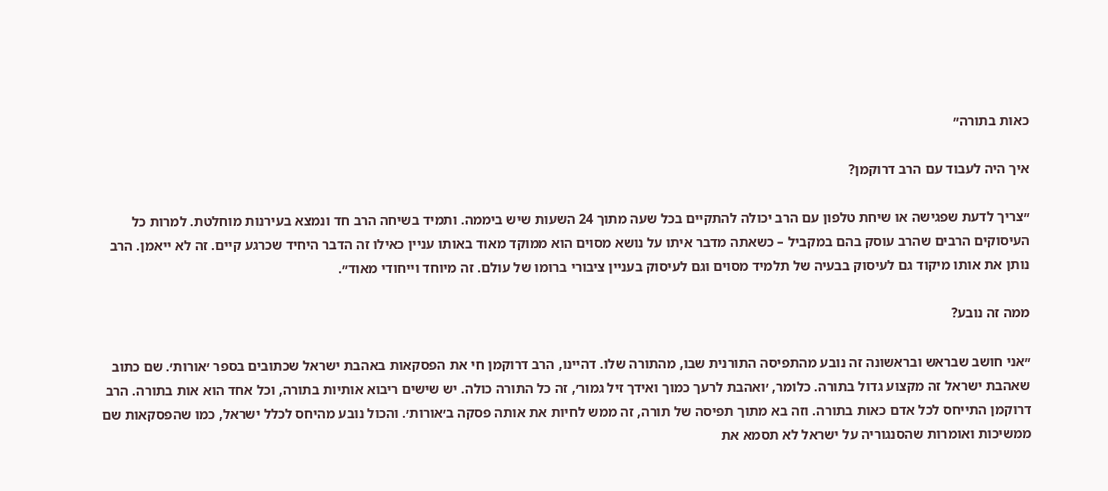כאות בתורה״

איך היה לעבוד עם הרב דרוקמן?

״צריך לדעת שפגישה או שיחת טלפון עם הרב יכולה להתקיים בכל שעה מתוך 24 השעות שיש ביממה. ותמיד בשיחה הרב חד ונמצא בעירנות מוחלטת. למרות כל העיסוקים הרבים שהרב עוסק בהם במקביל – כשאתה מדבר איתו על נושא מסוים הוא ממוקד מאוד באותו עניין כאילו זה הדבר היחיד שכרגע קיים. זה לא ייאמן. הרב נותן את אותו מיקוד גם לעיסוק בבעיה של תלמיד מסוים וגם לעיסוק בעניין ציבורי ברומו של עולם. זה מיוחד וייחודי מאוד״.

ממה זה נובע?

״אני חושב שבראש ובראשונה זה נובע מהתפיסה התורנית שבו, מהתורה שלו. דהיינו, הרב דרוקמן חי את הפסקאות באהבת ישראל שכתובים בספר ׳אורות׳. שם כתוב שאהבת ישראל זה מקצוע גדול בתורה. כלומר, ׳ואהבת לרעך כמוך ואידך זיל גמור׳, זה כל התורה כולה. יש שישים ריבוא אותיות בתורה, וכל אחד הוא אות בתורה. הרב דרוקמן התייחס לכל אדם כאות בתורה. וזה בא מתוך תפיסה של תורה, זה ממש לחיות את אותה פסקה ב׳אורות׳. והכול נובע מהיחס לכלל ישראל, כמו שהפסקאות שם ממשיכות ואומרות שהסנגוריה על ישראל לא תסמא את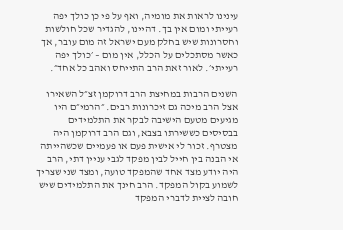עינינו לראות את מומיה, ואף על פי כן כולך יפה רעייתי ומום אין בך. דהיינו, להגדיר שכל חולשות וחסרונות שיש בחלק מעם ישראל זה מום עובר, אך כאשר מסתכלים על הכלל, אין מום – ׳כולך יפה רעייתי׳. לאור זאת הרב התייחס ואהב כל אחד״.

השנים הרבות במחיצת הרב דרוקמן זצ״ל השאירו אצל הרב מיכה גם זיכרונות רבים. ״הרמי״ם היו מגיעים מטעם הישיבה לבקר את התלמידים בבסיסים כששירתו בצבא, וגם הרב דרוקמן היה מצטרף. זכור לי אישית פעם או פעמיים שכשהייתה אי הבנה בין חייל לבין מפקד לגבי עניין דתי, הרב היה יודע מצד אחד שהמפקד טועה, ומצד שני שצריך לשמוע בקול המפקד. הרב חינך את התלמידים שיש חובה לציית לדברי המפקד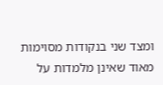ומצד שני בנקודות מסוימות מאוד שאינן מלמדות על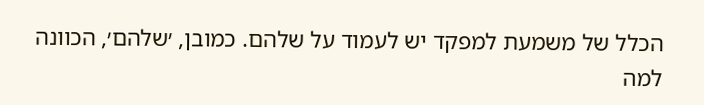הכלל של משמעת למפקד יש לעמוד על שלהם. כמובן, ׳שלהם׳, הכוונה למה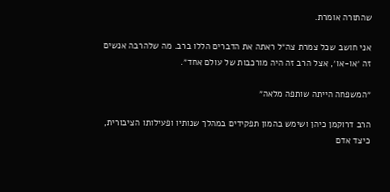שהתורה אומרת.

אני חושב שכל צמרת צה״ל ראתה את הדברים הללו ברב. מה שלהרבה אנשים זה ׳או-או׳, אצל הרב זה היה מורכבות של עולם אחד״.

״המשפחה הייתה שותפה מלאה״

הרב דרוקמן כיהן ושימש בהמון תפקידים במהלך שנותיו ופעילותו הציבורית, כיצד אדם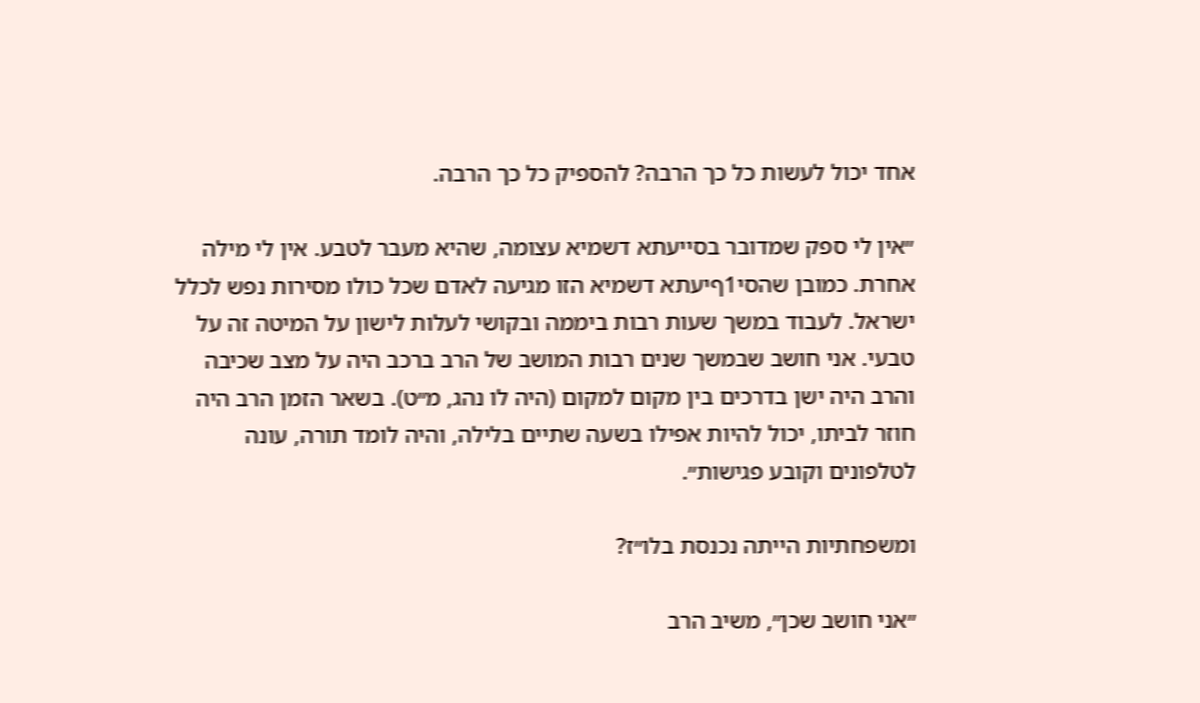אחד יכול לעשות כל כך הרבה? להספיק כל כך הרבה.

״אין לי ספק שמדובר בסייעתא דשמיא עצומה, שהיא מעבר לטבע. אין לי מילה אחרת. כמובן שהסי1ףיעתא דשמיא הזו מגיעה לאדם שכל כולו מסירות נפש לכלל ישראל. לעבוד במשך שעות רבות ביממה ובקושי לעלות לישון על המיטה זה על טבעי. אני חושב שבמשך שנים רבות המושב של הרב ברכב היה על מצב שכיבה והרב היה ישן בדרכים בין מקום למקום (היה לו נהג, מ״ט). בשאר הזמן הרב היה חוזר לביתו, יכול להיות אפילו בשעה שתיים בלילה, והיה לומד תורה, עונה לטלפונים וקובע פגישות״.

ומשפחתיות הייתה נכנסת בלו״ז?

״אני חושב שכן״, משיב הרב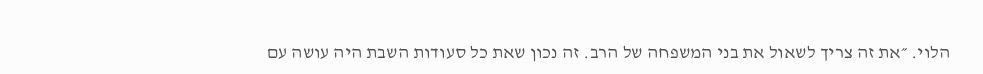הלוי. ״את זה צריך לשאול את בני המשפחה של הרב. זה נכון שאת כל סעודות השבת היה עושה עם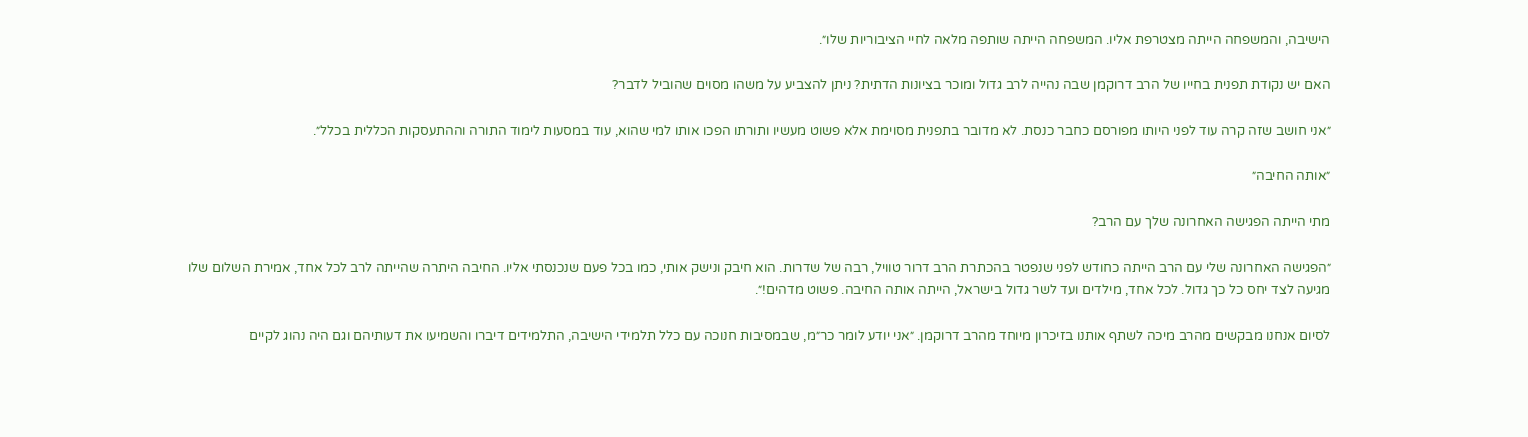הישיבה, והמשפחה הייתה מצטרפת אליו. המשפחה הייתה שותפה מלאה לחיי הציבוריות שלו״.

האם יש נקודת תפנית בחייו של הרב דרוקמן שבה נהייה לרב גדול ומוכר בציונות הדתית? ניתן להצביע על משהו מסוים שהוביל לדבר?

״אני חושב שזה קרה עוד לפני היותו מפורסם כחבר כנסת. לא מדובר בתפנית מסוימת אלא פשוט מעשיו ותורתו הפכו אותו למי שהוא, עוד במסעות לימוד התורה וההתעסקות הכללית בכלל״.

״אותה החיבה״

מתי הייתה הפגישה האחרונה שלך עם הרב?

״הפגישה האחרונה שלי עם הרב הייתה כחודש לפני שנפטר בהכתרת הרב דרור טוויל, רבה של שדרות. הוא חיבק ונישק אותי, כמו בכל פעם שנכנסתי אליו. החיבה היתרה שהייתה לרב לכל אחד, אמירת השלום שלו מגיעה לצד יחס כל כך גדול. לכל אחד, מילדים ועד לשר גדול בישראל, הייתה אותה החיבה. פשוט מדהים!״.

לסיום אנחנו מבקשים מהרב מיכה לשתף אותנו בזיכרון מיוחד מהרב דרוקמן. ״אני יודע לומר כר״מ, שבמסיבות חנוכה עם כלל תלמידי הישיבה, התלמידים דיברו והשמיעו את דעותיהם וגם היה נהוג לקיים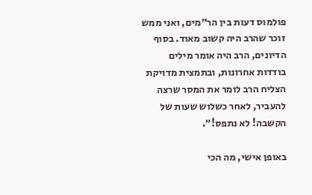פולמוס דעות בין הר״מים, ואני ממש זוכר שהרב היה קשוב מאוד. בסוף הדיונים, הרב היה אומר מילים בודדות אחרונות, ובתמצית מדויקת הצליח הרב לומר את המסר שרצה להעביר, לאחר כשלוש שעות של הקשבה! לא נתפס!״.

באופן אישי, מה הכי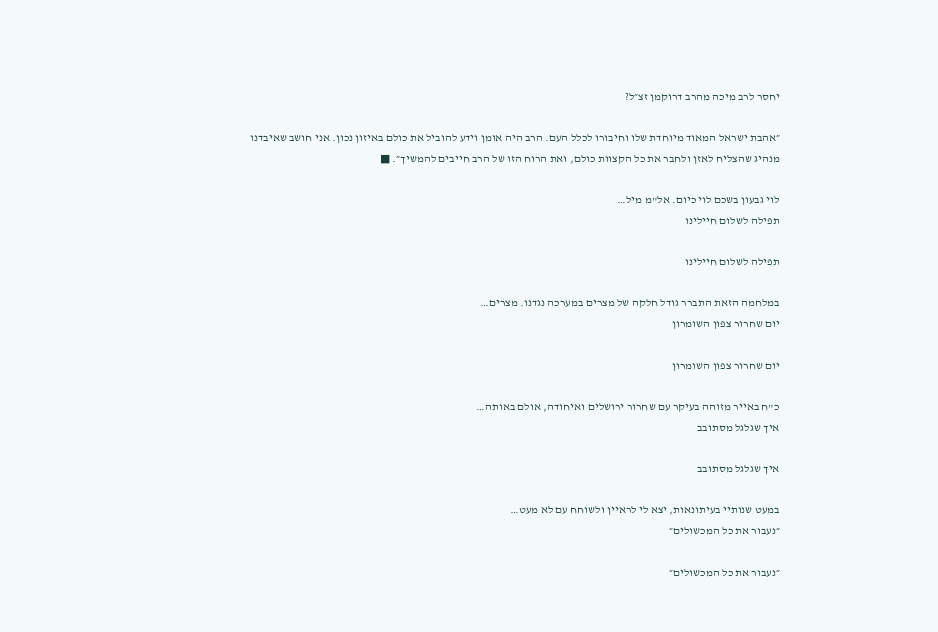יחסר לרב מיכה מהרב דרוקמן זצ״ל?

״אהבת ישראל המאוד מיוחדת שלו וחיבורו לכלל העם. הרב היה אומן וידע להוביל את כולם באיזון נכון. אני חושב שאיבדנו מנהיג שהצליח לאזן ולחבר את כל הקצוות כולם, ואת הרוח הזו של הרב חייבים להמשיך״. ■

לוי גבעון בשכם לוי כיום. אל"מ מיל…
תפילה לשלום חיילינו

תפילה לשלום חיילינו

במלחמה הזאת התברר גודל חלקה של מצרים במערכה נגדנו. מצרים…
יום שחרור צפון השומרון

יום שחרור צפון השומרון

כ"ח באייר מזוהה בעיקר עם שחרור ירושלים ואיחודה, אולם באותה…
איך שגלגל מסתובב

איך שגלגל מסתובב

במעט שנותיי בעיתונאות, יצא לי לראיין ולשוחח עם לא מעט…
״נעבור את כל המכשולים״

״נעבור את כל המכשולים״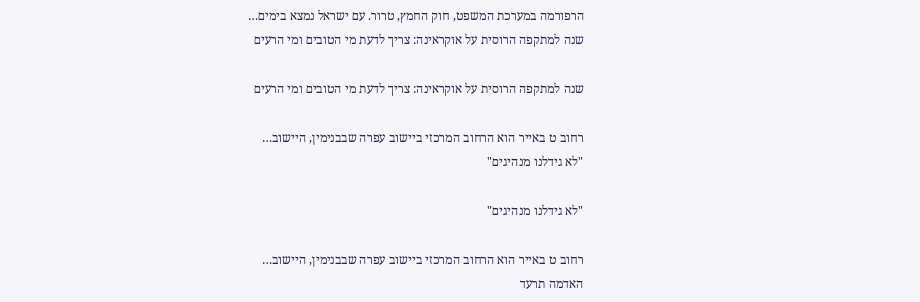הרפורמה במערכת המשפט, חוק החמץ, טרור. עם ישראל נמצא בימים…
שנה למתקפה הרוסית על אוקראינה: צריך לדעת מי הטובים ומי הרעים

שנה למתקפה הרוסית על אוקראינה: צריך לדעת מי הטובים ומי הרעים

רחוב ט באייר הוא הרחוב המרכזי ביישוב עפרה שבבנימין, היישוב…
"לא גידלנו מנהיגים"

"לא גידלנו מנהיגים"

רחוב ט באייר הוא הרחוב המרכזי ביישוב עפרה שבבנימין, היישוב…
האדמה תרעד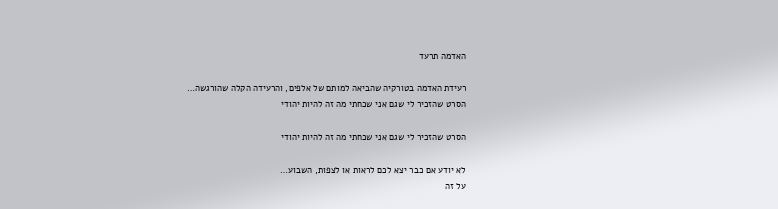האדמה תרעד

רעידת האדמה בטורקיה שהביאה למותם של אלפים, והרעידה הקלה שהורגשה…
הסרט שהזכיר לי שגם אני שכחתי מה זה להיות יהודי

הסרט שהזכיר לי שגם אני שכחתי מה זה להיות יהודי

לא יודע אם כבר יצא לכם לראות או לצפות, השבוע…
על זה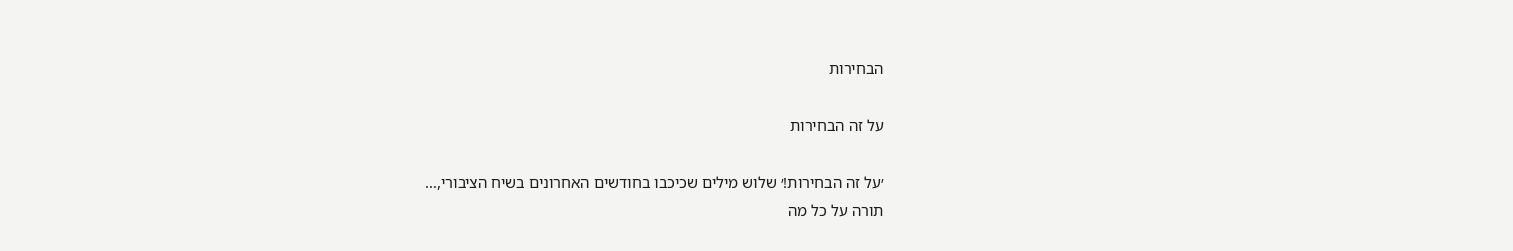הבחירות

על זה הבחירות

׳על זה הבחירות!׳ שלוש מילים שכיכבו בחודשים האחרונים בשיח הציבורי,…
תורה על כל מה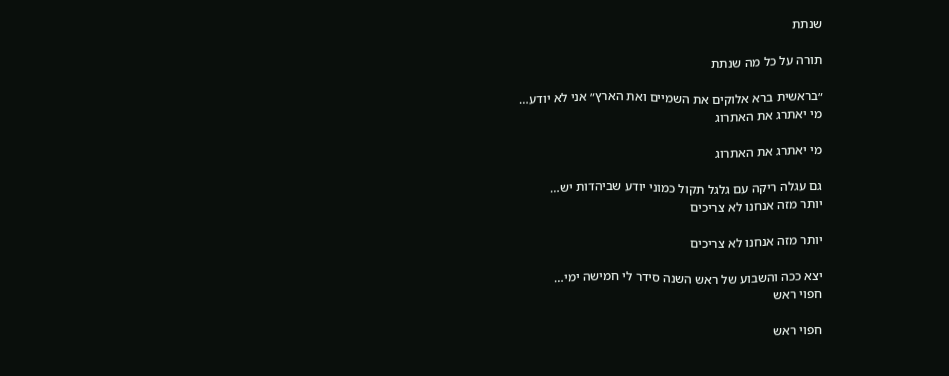שנתת

תורה על כל מה שנתת

״בראשית ברא אלוקים את השמיים ואת הארץ״ אני לא יודע…
מי יאתרג את האתרוג

מי יאתרג את האתרוג

גם עגלה ריקה עם גלגל תקול כמוני יודע שביהדות יש…
יותר מזה אנחנו לא צריכים

יותר מזה אנחנו לא צריכים

יצא ככה והשבוע של ראש השנה סידר לי חמישה ימי…
חפוי ראש

חפוי ראש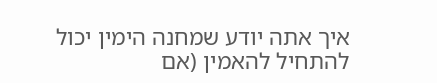איך אתה יודע שמחנה הימין יכול להתחיל להאמין (אם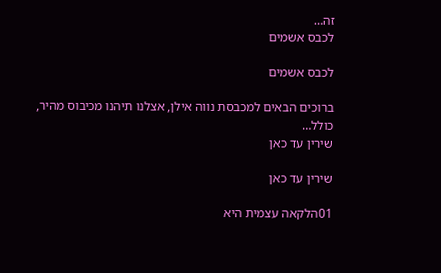זה…
לכבס אשמים

לכבס אשמים

ברוכים הבאים למכבסת נווה אילן, אצלנו תיהנו מכיבוס מהיר, כולל…
שירין עד כאן

שירין עד כאן

01הלקאה עצמית היא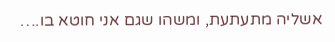אשליה מתעתעת, ומשהו שגם אני חוטא בו.…